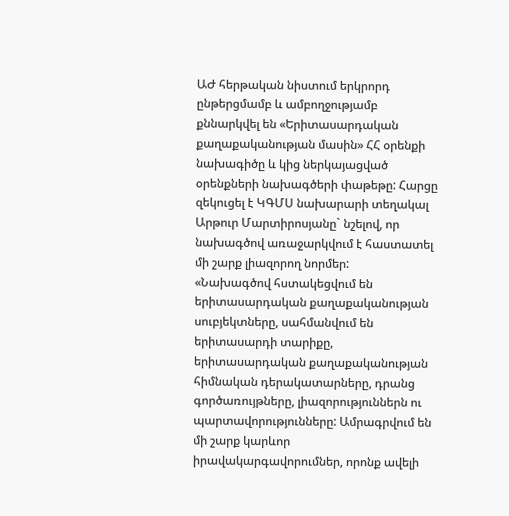ԱԺ հերթական նիստում երկրորդ ընթերցմամբ և ամբողջությամբ քննարկվել են «Երիտասարդական քաղաքականության մասին» ՀՀ օրենքի նախագիծը և կից ներկայացված օրենքների նախագծերի փաթեթը: Հարցը զեկուցել է ԿԳՄՍ նախարարի տեղակալ Արթուր Մարտիրոսյանը` նշելով, որ նախագծով առաջարկվում է հաստատել մի շարք լիազորող նորմեր:
«Նախագծով հստակեցվում են երիտասարդական քաղաքականության սուբյեկտները, սահմանվում են երիտասարդի տարիքը, երիտասարդական քաղաքականության հիմնական դերակատարները, դրանց գործառույթները, լիազորություններն ու պարտավորությունները: Ամրագրվում են մի շարք կարևոր իրավակարգավորումներ, որոնք ավելի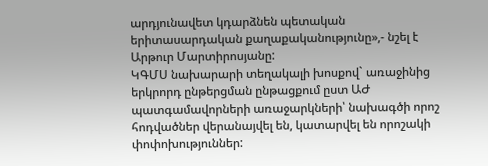արդյունավետ կդարձնեն պետական երիտասարդական քաղաքականությունը»,- նշել է Արթուր Մարտիրոսյանը:
ԿԳՄՍ նախարարի տեղակալի խոսքով` առաջինից երկրորդ ընթերցման ընթացքում ըստ ԱԺ պատգամավորների առաջարկների՝ նախագծի որոշ հոդվածներ վերանայվել են, կատարվել են որոշակի փոփոխություններ: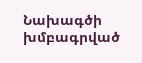Նախագծի խմբագրված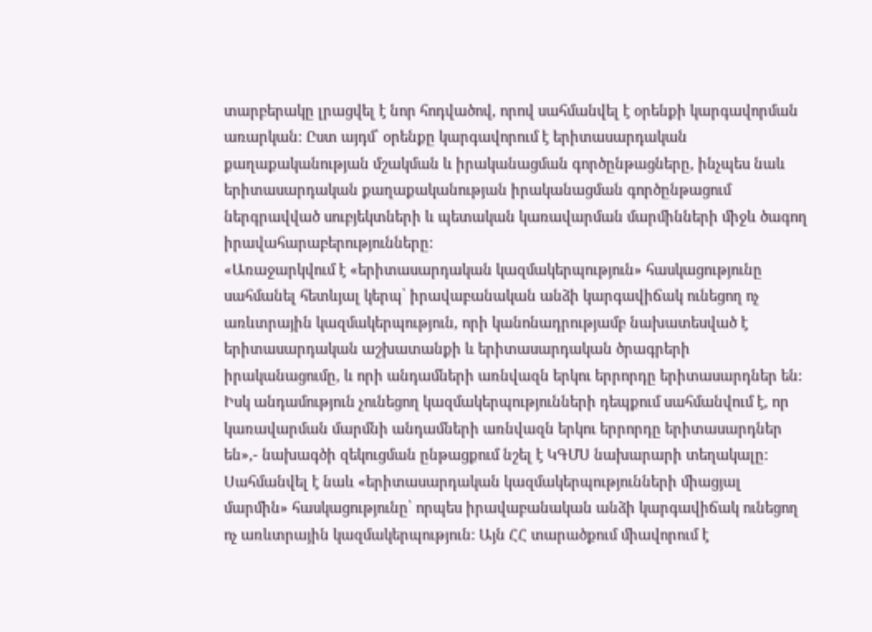տարբերակը լրացվել է նոր հոդվածով, որով սահմանվել է օրենքի կարգավորման առարկան: Ըստ այդմ՝ օրենքը կարգավորում է երիտասարդական քաղաքականության մշակման և իրականացման գործընթացները, ինչպես նաև երիտասարդական քաղաքականության իրականացման գործընթացում ներգրավված սուբյեկտների և պետական կառավարման մարմինների միջև ծագող իրավահարաբերությունները:
«Առաջարկվում է «երիտասարդական կազմակերպություն» հասկացությունը սահմանել հետևյալ կերպ՝ իրավաբանական անձի կարգավիճակ ունեցող ոչ առևտրային կազմակերպություն, որի կանոնադրությամբ նախատեսված է երիտասարդական աշխատանքի և երիտասարդական ծրագրերի իրականացումը, և որի անդամների առնվազն երկու երրորդը երիտասարդներ են: Իսկ անդամություն չունեցող կազմակերպությունների դեպքում սահմանվում է, որ կառավարման մարմնի անդամների առնվազն երկու երրորդը երիտասարդներ են»,- նախագծի զեկուցման ընթացքում նշել է ԿԳՄՍ նախարարի տեղակալը:
Սահմանվել է նաև «երիտասարդական կազմակերպությունների միացյալ մարմին» հասկացությունը՝ որպես իրավաբանական անձի կարգավիճակ ունեցող ոչ առևտրային կազմակերպություն: Այն ՀՀ տարածքում միավորում է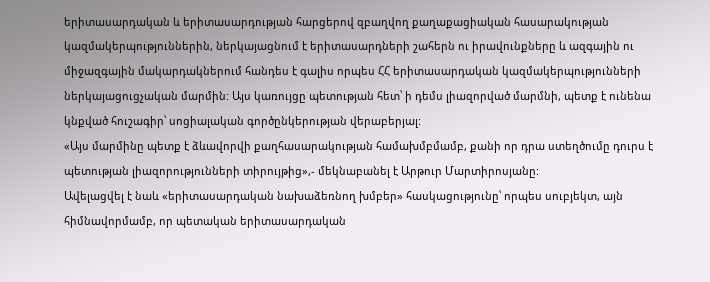երիտասարդական և երիտասարդության հարցերով զբաղվող քաղաքացիական հասարակության կազմակերպություններին, ներկայացնում է երիտասարդների շահերն ու իրավունքները և ազգային ու միջազգային մակարդակներում հանդես է գալիս որպես ՀՀ երիտասարդական կազմակերպությունների ներկայացուցչական մարմին: Այս կառույցը պետության հետ՝ ի դեմս լիազորված մարմնի, պետք է ունենա կնքված հուշագիր՝ սոցիալական գործընկերության վերաբերյալ:
«Այս մարմինը պետք է ձևավորվի քաղհասարակության համախմբմամբ, քանի որ դրա ստեղծումը դուրս է պետության լիազորությունների տիրույթից»,- մեկնաբանել է Արթուր Մարտիրոսյանը:
Ավելացվել է նաև «երիտասարդական նախաձեռնող խմբեր» հասկացությունը՝ որպես սուբյեկտ, այն հիմնավորմամբ, որ պետական երիտասարդական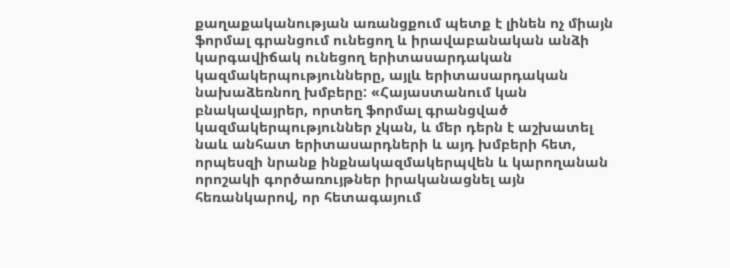քաղաքականության առանցքում պետք է լինեն ոչ միայն ֆորմալ գրանցում ունեցող և իրավաբանական անձի կարգավիճակ ունեցող երիտասարդական կազմակերպությունները, այլև երիտասարդական նախաձեռնող խմբերը: «Հայաստանում կան բնակավայրեր, որտեղ ֆորմալ գրանցված կազմակերպություններ չկան, և մեր դերն է աշխատել նաև անհատ երիտասարդների և այդ խմբերի հետ, որպեսզի նրանք ինքնակազմակերպվեն և կարողանան որոշակի գործառույթներ իրականացնել այն հեռանկարով, որ հետագայում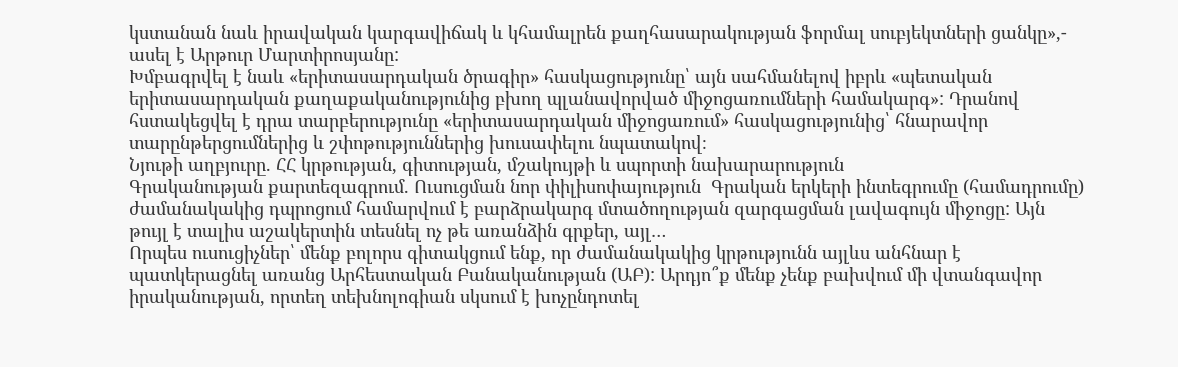կստանան նաև իրավական կարգավիճակ և կհամալրեն քաղհասարակության ֆորմալ սուբյեկտների ցանկը»,- ասել է Արթուր Մարտիրոսյանը:
Խմբագրվել է նաև «երիտասարդական ծրագիր» հասկացությունը՝ այն սահմանելով իբրև «պետական երիտասարդական քաղաքականությունից բխող պլանավորված միջոցառումների համակարգ»: Դրանով հստակեցվել է դրա տարբերությունը «երիտասարդական միջոցառում» հասկացությունից՝ հնարավոր տարընթերցումներից և շփոթություններից խուսափելու նպատակով։
Նյութի աղբյուրը. ՀՀ կրթության, գիտության, մշակույթի և սպորտի նախարարություն
Գրականության քարտեզագրում. Ուսուցման նոր փիլիսոփայություն  Գրական երկերի ինտեգրումը (համադրումը) ժամանակակից դպրոցում համարվում է բարձրակարգ մտածողության զարգացման լավագույն միջոցը: Այն թույլ է տալիս աշակերտին տեսնել ոչ թե առանձին գրքեր, այլ…
Որպես ուսուցիչներ՝ մենք բոլորս գիտակցում ենք, որ ժամանակակից կրթությունն այլևս անհնար է պատկերացնել առանց Արհեստական Բանականության (ԱԲ): Արդյո՞ք մենք չենք բախվում մի վտանգավոր իրականության, որտեղ տեխնոլոգիան սկսում է խոչընդոտել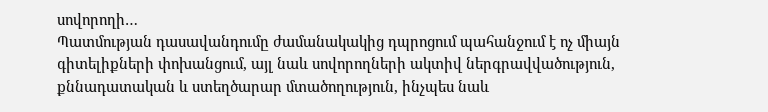սովորողի…
Պատմության դասավանդումը ժամանակակից դպրոցում պահանջում է ոչ միայն գիտելիքների փոխանցում, այլ նաև սովորողների ակտիվ ներգրավվածություն, քննադատական և ստեղծարար մտածողություն, ինչպես նաև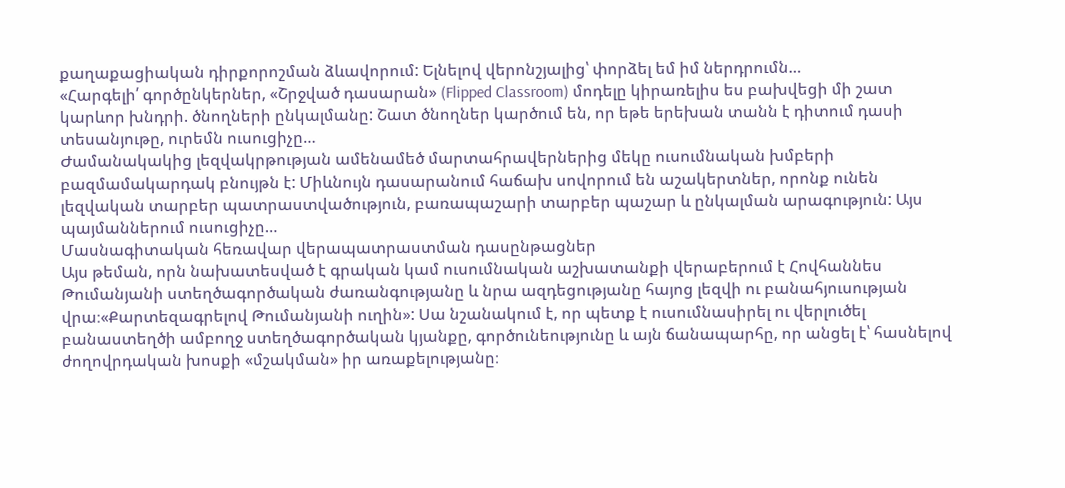քաղաքացիական դիրքորոշման ձևավորում: Ելնելով վերոնշյալից՝ փորձել եմ իմ ներդրումն…
«Հարգելի՛ գործընկերներ, «Շրջված դասարան» (Flipped Classroom) մոդելը կիրառելիս ես բախվեցի մի շատ կարևոր խնդրի. ծնողների ընկալմանը: Շատ ծնողներ կարծում են, որ եթե երեխան տանն է դիտում դասի տեսանյութը, ուրեմն ուսուցիչը…
Ժամանակակից լեզվակրթության ամենամեծ մարտահրավերներից մեկը ուսումնական խմբերի բազմամակարդակ բնույթն է: Միևնույն դասարանում հաճախ սովորում են աշակերտներ, որոնք ունեն լեզվական տարբեր պատրաստվածություն, բառապաշարի տարբեր պաշար և ընկալման արագություն: Այս պայմաններում ուսուցիչը…
Մասնագիտական հեռավար վերապատրաստման դասընթացներ
Այս թեման, որն նախատեսված է գրական կամ ուսումնական աշխատանքի վերաբերում է Հովհաննես Թումանյանի ստեղծագործական ժառանգությանը և նրա ազդեցությանը հայոց լեզվի ու բանահյուսության վրա։«Քարտեզագրելով Թումանյանի ուղին»: Սա նշանակում է, որ պետք է ուսումնասիրել ու վերլուծել բանաստեղծի ամբողջ ստեղծագործական կյանքը, գործունեությունը և այն ճանապարհը, որ անցել է՝ հասնելով ժողովրդական խոսքի «մշակման» իր առաքելությանը։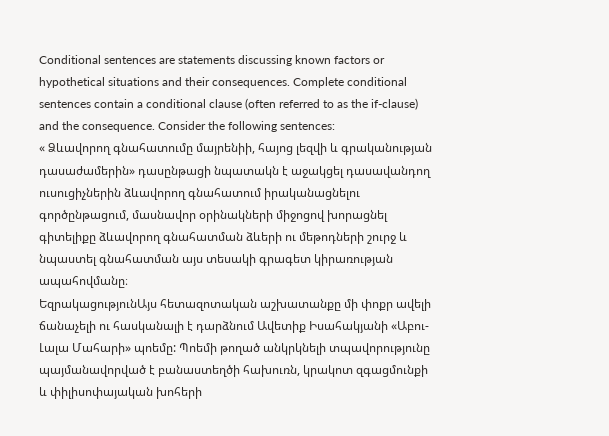Conditional sentences are statements discussing known factors or hypothetical situations and their consequences. Complete conditional sentences contain a conditional clause (often referred to as the if-clause) and the consequence. Consider the following sentences:
« Ձևավորող գնահատումը մայրենիի, հայոց լեզվի և գրականության դասաժամերին» դասընթացի նպատակն է աջակցել դասավանդող ուսուցիչներին ձևավորող գնահատում իրականացնելու գործընթացում, մասնավոր օրինակների միջոցով խորացնել գիտելիքը ձևավորող գնահատման ձևերի ու մեթոդների շուրջ և նպաստել գնահատման այս տեսակի գրագետ կիրառության ապահովմանը։
ԵզրակացությունԱյս հետազոտական աշխատանքը մի փոքր ավելի ճանաչելի ու հասկանալի է դարձնում Ավետիք Իսահակյանի «Աբու-Լալա Մահարի» պոեմը: Պոեմի թողած անկրկնելի տպավորությունը պայմանավորված է բանաստեղծի հախուռն, կրակոտ զգացմունքի և փիլիսոփայական խոհերի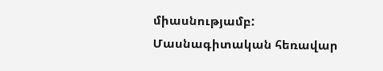միասնությամբ:
Մասնագիտական հեռավար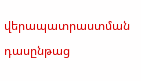վերապատրաստման դասընթաց